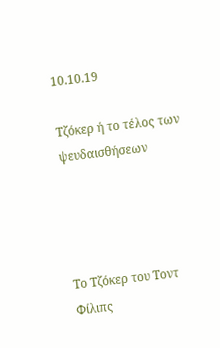10.10.19

Τζόκερ ή το τέλος των ψευδαισθήσεων




Το Τζόκερ του Τοντ Φίλιπς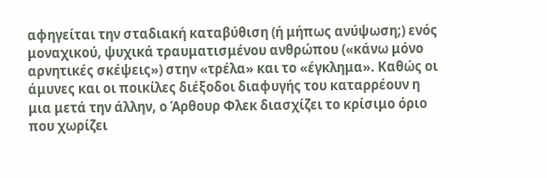αφηγείται την σταδιακή καταβύθιση (ή μήπως ανύψωση;) ενός μοναχικού, ψυχικά τραυματισμένου ανθρώπου («κάνω μόνο αρνητικές σκέψεις») στην «τρέλα» και το «έγκλημα». Καθώς οι άμυνες και οι ποικίλες διέξοδοι διαφυγής του καταρρέουν η μια μετά την άλλην, ο Άρθουρ Φλεκ διασχίζει το κρίσιμο όριο που χωρίζει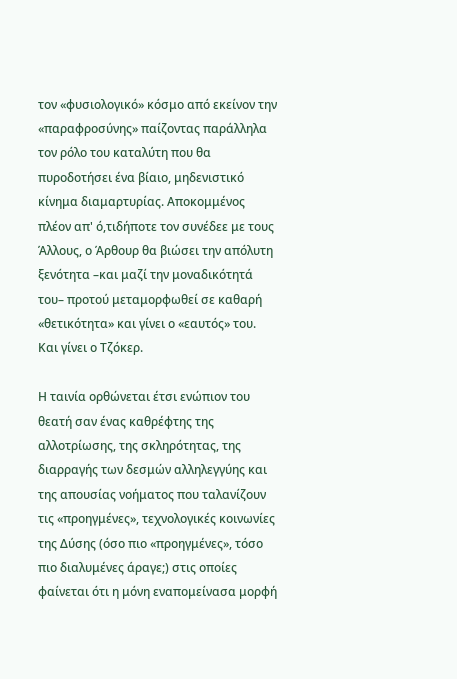τον «φυσιολογικό» κόσμο από εκείνον την «παραφροσύνης» παίζοντας παράλληλα τον ρόλο του καταλύτη που θα πυροδοτήσει ένα βίαιο, μηδενιστικό κίνημα διαμαρτυρίας. Αποκομμένος πλέον απ' ό,τιδήποτε τον συνέδεε με τους Άλλους, ο Άρθουρ θα βιώσει την απόλυτη ξενότητα –και μαζί την μοναδικότητά του– προτού μεταμορφωθεί σε καθαρή «θετικότητα» και γίνει ο «εαυτός» του. Και γίνει ο Τζόκερ.

Η ταινία ορθώνεται έτσι ενώπιον του θεατή σαν ένας καθρέφτης της αλλοτρίωσης, της σκληρότητας, της διαρραγής των δεσμών αλληλεγγύης και της απουσίας νοήματος που ταλανίζουν τις «προηγμένες», τεχνολογικές κοινωνίες της Δύσης (όσο πιο «προηγμένες», τόσο πιο διαλυμένες άραγε;) στις οποίες φαίνεται ότι η μόνη εναπομείνασα μορφή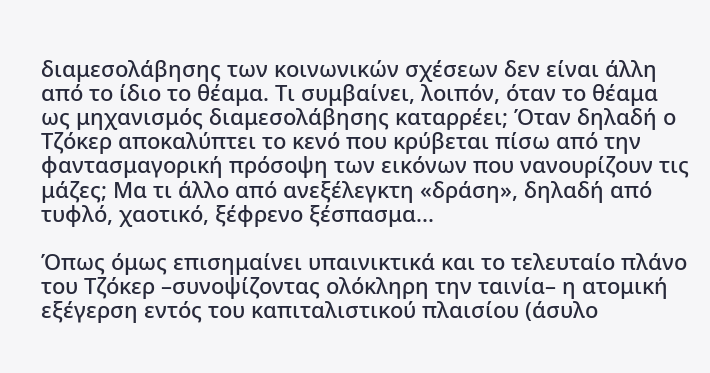διαμεσολάβησης των κοινωνικών σχέσεων δεν είναι άλλη από το ίδιο το θέαμα. Τι συμβαίνει, λοιπόν, όταν το θέαμα ως μηχανισμός διαμεσολάβησης καταρρέει; Όταν δηλαδή ο Τζόκερ αποκαλύπτει το κενό που κρύβεται πίσω από την φαντασμαγορική πρόσοψη των εικόνων που νανουρίζουν τις μάζες; Μα τι άλλο από ανεξέλεγκτη «δράση», δηλαδή από τυφλό, χαοτικό, ξέφρενο ξέσπασμα...

Όπως όμως επισημαίνει υπαινικτικά και το τελευταίο πλάνο του Τζόκερ –συνοψίζοντας ολόκληρη την ταινία– η ατομική εξέγερση εντός του καπιταλιστικού πλαισίου (άσυλο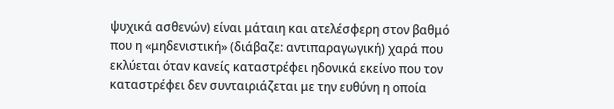ψυχικά ασθενών) είναι μάταιη και ατελέσφερη στον βαθμό που η «μηδενιστική» (διάβαζε: αντιπαραγωγική) χαρά που εκλύεται όταν κανείς καταστρέφει ηδονικά εκείνο που τον καταστρέφει δεν συνταιριάζεται με την ευθύνη η οποία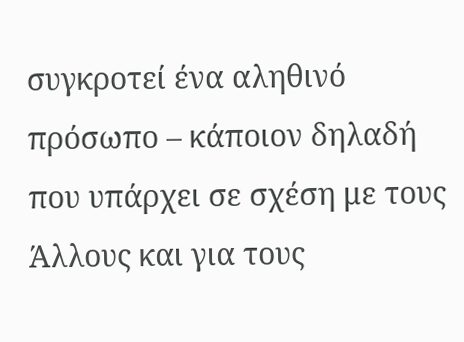συγκροτεί ένα αληθινό πρόσωπο – κάποιον δηλαδή που υπάρχει σε σχέση με τους Άλλους και για τους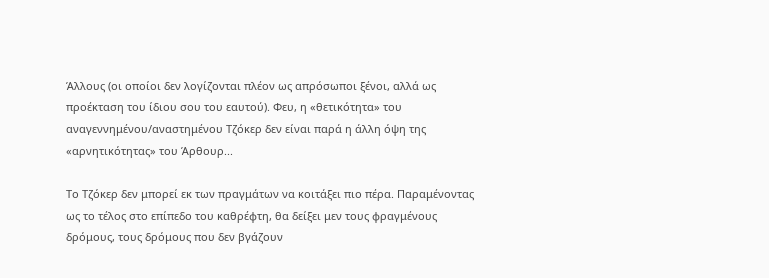Άλλους (οι οποίοι δεν λογίζονται πλέον ως απρόσωποι ξένοι, αλλά ως προέκταση του ίδιου σου του εαυτού). Φευ, η «θετικότητα» του αναγεννημένου/αναστημένου Τζόκερ δεν είναι παρά η άλλη όψη της «αρνητικότητας» του Άρθουρ...

Το Τζόκερ δεν μπορεί εκ των πραγμάτων να κοιτάξει πιο πέρα. Παραμένοντας ως το τέλος στο επίπεδο του καθρέφτη, θα δείξει μεν τους φραγμένους δρόμους, τους δρόμους που δεν βγάζουν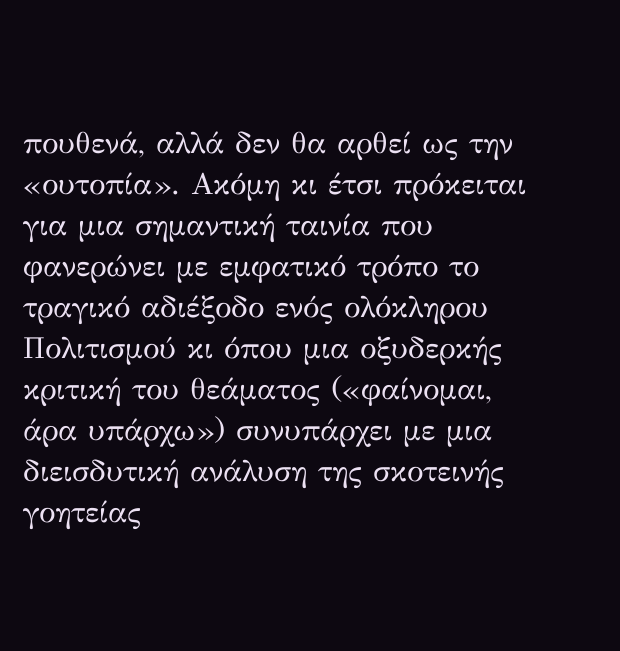πουθενά, αλλά δεν θα αρθεί ως την «ουτοπία». Ακόμη κι έτσι πρόκειται για μια σημαντική ταινία που φανερώνει με εμφατικό τρόπο το τραγικό αδιέξοδο ενός ολόκληρου Πολιτισμού κι όπου μια οξυδερκής κριτική του θεάματος («φαίνομαι, άρα υπάρχω») συνυπάρχει με μια διεισδυτική ανάλυση της σκοτεινής γοητείας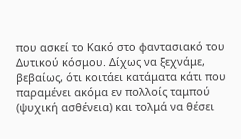που ασκεί το Κακό στο φαντασιακό του Δυτικού κόσμου. Δίχως να ξεχνάμε, βεβαίως, ότι κοιτάει κατάματα κάτι που παραμένει ακόμα εν πολλοίς ταμπού (ψυχική ασθένεια) και τολμά να θέσει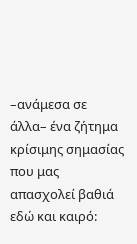–ανάμεσα σε άλλα– ένα ζήτημα κρίσιμης σημασίας που μας απασχολεί βαθιά εδώ και καιρό: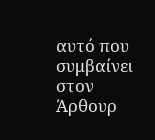αυτό που συμβαίνει στον Άρθουρ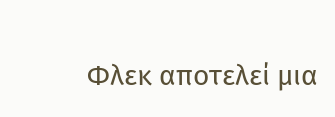Φλεκ αποτελεί μια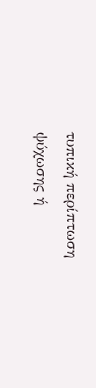τυπική περίπτωση ψύχωσης ή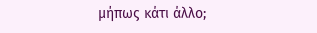μήπως κάτι άλλο;